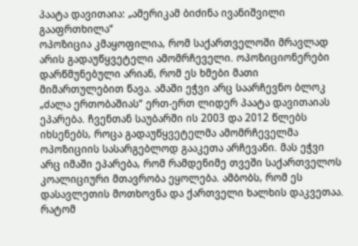პაატა დავითაია: „ამერიკამ ბიძინა ივანიშვილი გააფრთხილა“
ოპოზიცია კმაყოფილია, რომ საქართველოში მრავლად არის გადაუწყვეტელი ამომრჩეველი. ოპოზიციონერები დარწმუნებული არიან, რომ ეს ხმები მათი მიმართულებით წავა. ამაში ეჭვი არც საარჩევნო ბლოკ „ძალა ერთობაშიას“ ერთ-ერთ ლიდერ პაატა დავითაიას ეპარება. ჩვენთან საუბარში ის 2003 და 2012 წლებს იხსენებს, როცა გადაუწყვეტელმა ამომრჩეველმა ოპოზიციის სასარგებლოდ გააკეთა არჩევანი. მას ეჭვი არც იმაში ეპარება, რომ რამდენიმე თვეში საქართველოს კოალიციური მთავრობა ეყოლება. ამბობს, რომ ეს დასავლეთის მოთხოვნა და ქართველი ხალხის დაკვეთაა.
რატომ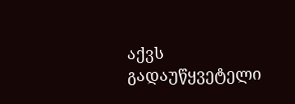აქვს გადაუწყვეტელი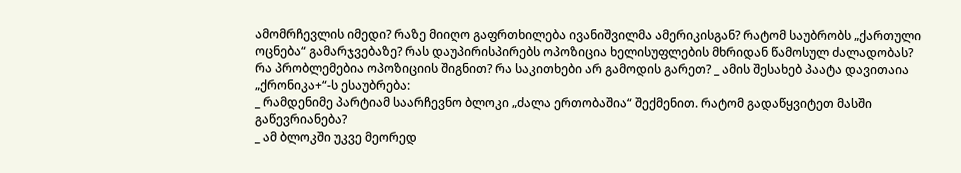ამომრჩევლის იმედი? რაზე მიიღო გაფრთხილება ივანიშვილმა ამერიკისგან? რატომ საუბრობს „ქართული ოცნება“ გამარჯვებაზე? რას დაუპირისპირებს ოპოზიცია ხელისუფლების მხრიდან წამოსულ ძალადობას? რა პრობლემებია ოპოზიციის შიგნით? რა საკითხები არ გამოდის გარეთ? _ ამის შესახებ პაატა დავითაია „ქრონიკა+“-ს ესაუბრება:
_ რამდენიმე პარტიამ საარჩევნო ბლოკი „ძალა ერთობაშია“ შექმენით. რატომ გადაწყვიტეთ მასში გაწევრიანება?
_ ამ ბლოკში უკვე მეორედ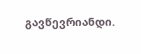გავწევრიანდი.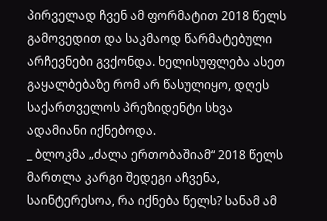პირველად ჩვენ ამ ფორმატით 2018 წელს გამოვედით და საკმაოდ წარმატებული არჩევნები გვქონდა. ხელისუფლება ასეთ გაყალბებაზე რომ არ წასულიყო, დღეს საქართველოს პრეზიდენტი სხვა ადამიანი იქნებოდა.
_ ბლოკმა „ძალა ერთობაშიამ“ 2018 წელს მართლა კარგი შედეგი აჩვენა, საინტერესოა, რა იქნება წელს? სანამ ამ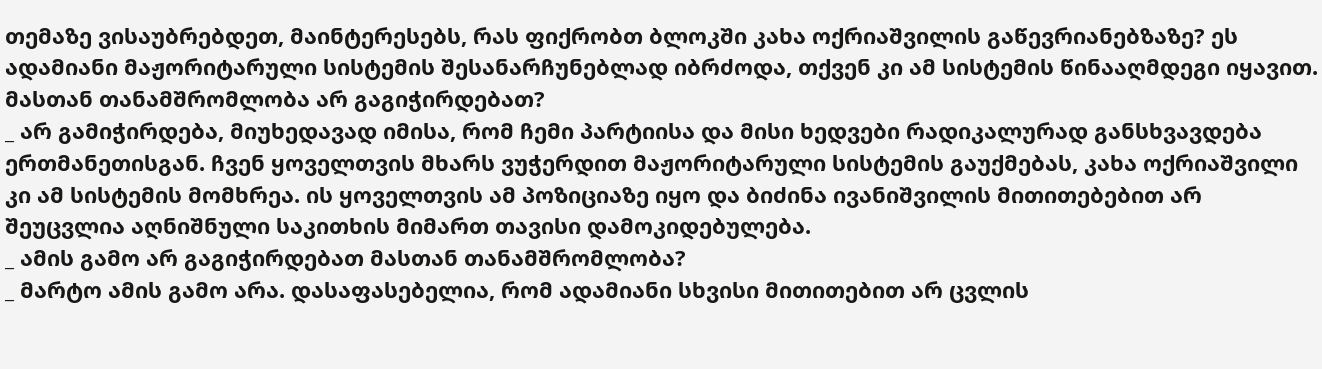თემაზე ვისაუბრებდეთ, მაინტერესებს, რას ფიქრობთ ბლოკში კახა ოქრიაშვილის გაწევრიანებზაზე? ეს ადამიანი მაჟორიტარული სისტემის შესანარჩუნებლად იბრძოდა, თქვენ კი ამ სისტემის წინააღმდეგი იყავით. მასთან თანამშრომლობა არ გაგიჭირდებათ?
_ არ გამიჭირდება, მიუხედავად იმისა, რომ ჩემი პარტიისა და მისი ხედვები რადიკალურად განსხვავდება ერთმანეთისგან. ჩვენ ყოველთვის მხარს ვუჭერდით მაჟორიტარული სისტემის გაუქმებას, კახა ოქრიაშვილი კი ამ სისტემის მომხრეა. ის ყოველთვის ამ პოზიციაზე იყო და ბიძინა ივანიშვილის მითითებებით არ შეუცვლია აღნიშნული საკითხის მიმართ თავისი დამოკიდებულება.
_ ამის გამო არ გაგიჭირდებათ მასთან თანამშრომლობა?
_ მარტო ამის გამო არა. დასაფასებელია, რომ ადამიანი სხვისი მითითებით არ ცვლის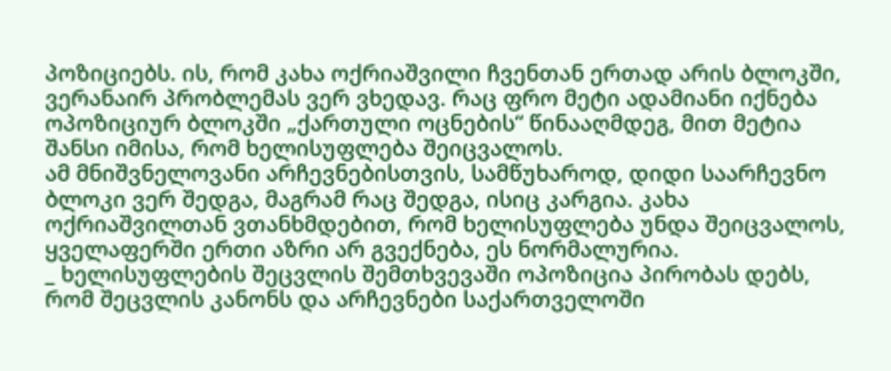პოზიციებს. ის, რომ კახა ოქრიაშვილი ჩვენთან ერთად არის ბლოკში, ვერანაირ პრობლემას ვერ ვხედავ. რაც ფრო მეტი ადამიანი იქნება ოპოზიციურ ბლოკში „ქართული ოცნების“ წინააღმდეგ, მით მეტია შანსი იმისა, რომ ხელისუფლება შეიცვალოს.
ამ მნიშვნელოვანი არჩევნებისთვის, სამწუხაროდ, დიდი საარჩევნო ბლოკი ვერ შედგა, მაგრამ რაც შედგა, ისიც კარგია. კახა ოქრიაშვილთან ვთანხმდებით, რომ ხელისუფლება უნდა შეიცვალოს, ყველაფერში ერთი აზრი არ გვექნება, ეს ნორმალურია.
_ ხელისუფლების შეცვლის შემთხვევაში ოპოზიცია პირობას დებს, რომ შეცვლის კანონს და არჩევნები საქართველოში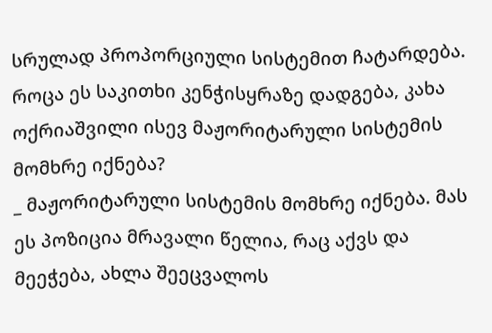სრულად პროპორციული სისტემით ჩატარდება. როცა ეს საკითხი კენჭისყრაზე დადგება, კახა ოქრიაშვილი ისევ მაჟორიტარული სისტემის მომხრე იქნება?
_ მაჟორიტარული სისტემის მომხრე იქნება. მას ეს პოზიცია მრავალი წელია, რაც აქვს და მეეჭება, ახლა შეეცვალოს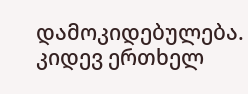დამოკიდებულება. კიდევ ერთხელ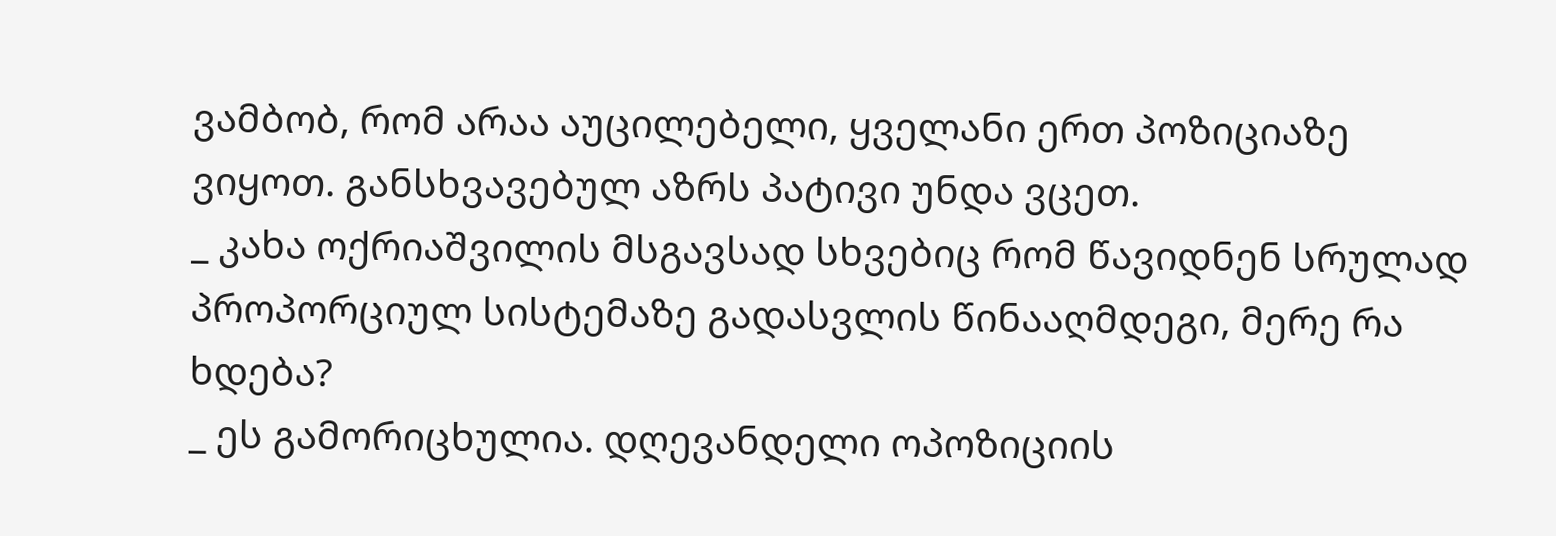ვამბობ, რომ არაა აუცილებელი, ყველანი ერთ პოზიციაზე ვიყოთ. განსხვავებულ აზრს პატივი უნდა ვცეთ.
_ კახა ოქრიაშვილის მსგავსად სხვებიც რომ წავიდნენ სრულად პროპორციულ სისტემაზე გადასვლის წინააღმდეგი, მერე რა ხდება?
_ ეს გამორიცხულია. დღევანდელი ოპოზიციის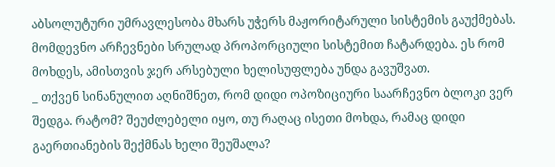აბსოლუტური უმრავლესობა მხარს უჭერს მაჟორიტარული სისტემის გაუქმებას. მომდევნო არჩევნები სრულად პროპორციული სისტემით ჩატარდება. ეს რომ მოხდეს, ამისთვის ჯერ არსებული ხელისუფლება უნდა გავუშვათ.
_ თქვენ სინანულით აღნიშნეთ, რომ დიდი ოპოზიციური საარჩევნო ბლოკი ვერ შედგა. რატომ? შეუძლებელი იყო, თუ რაღაც ისეთი მოხდა, რამაც დიდი გაერთიანების შექმნას ხელი შეუშალა?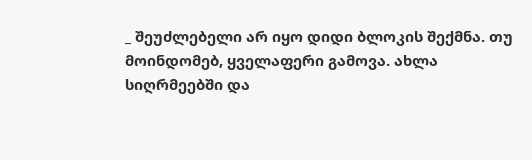_ შეუძლებელი არ იყო დიდი ბლოკის შექმნა. თუ მოინდომებ, ყველაფერი გამოვა. ახლა სიღრმეებში და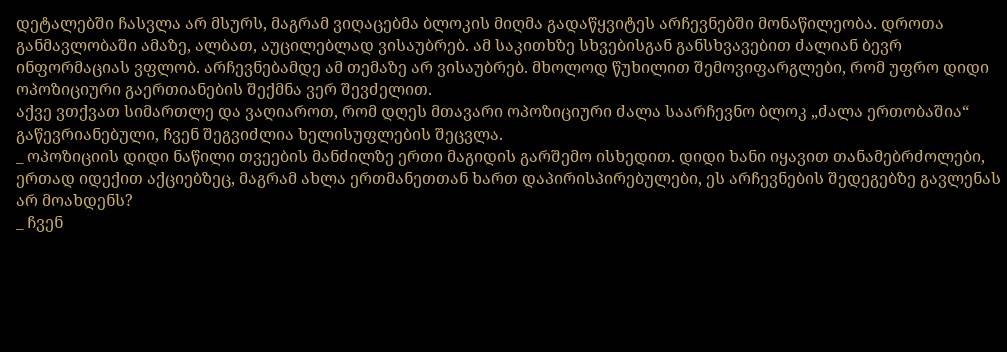დეტალებში ჩასვლა არ მსურს, მაგრამ ვიღაცებმა ბლოკის მიღმა გადაწყვიტეს არჩევნებში მონაწილეობა. დროთა განმავლობაში ამაზე, ალბათ, აუცილებლად ვისაუბრებ. ამ საკითხზე სხვებისგან განსხვავებით ძალიან ბევრ ინფორმაციას ვფლობ. არჩევნებამდე ამ თემაზე არ ვისაუბრებ. მხოლოდ წუხილით შემოვიფარგლები, რომ უფრო დიდი ოპოზიციური გაერთიანების შექმნა ვერ შევძელით.
აქვე ვთქვათ სიმართლე და ვაღიაროთ, რომ დღეს მთავარი ოპოზიციური ძალა საარჩევნო ბლოკ „ძალა ერთობაშია“ გაწევრიანებული, ჩვენ შეგვიძლია ხელისუფლების შეცვლა.
_ ოპოზიციის დიდი ნაწილი თვეების მანძილზე ერთი მაგიდის გარშემო ისხედით. დიდი ხანი იყავით თანამებრძოლები, ერთად იდექით აქციებზეც, მაგრამ ახლა ერთმანეთთან ხართ დაპირისპირებულები, ეს არჩევნების შედეგებზე გავლენას არ მოახდენს?
_ ჩვენ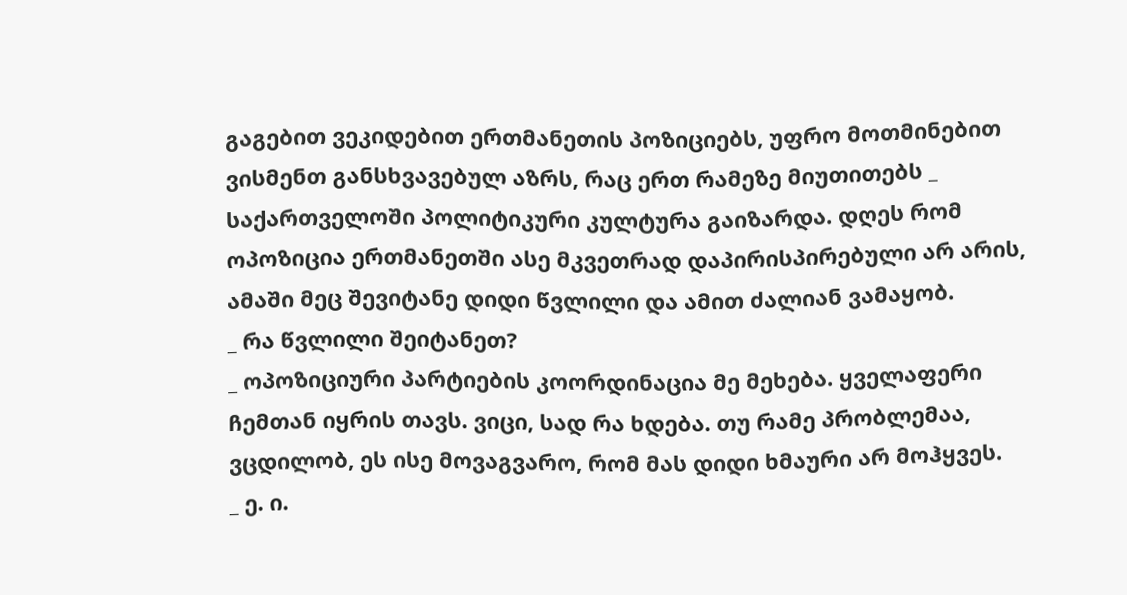გაგებით ვეკიდებით ერთმანეთის პოზიციებს, უფრო მოთმინებით ვისმენთ განსხვავებულ აზრს, რაც ერთ რამეზე მიუთითებს _ საქართველოში პოლიტიკური კულტურა გაიზარდა. დღეს რომ ოპოზიცია ერთმანეთში ასე მკვეთრად დაპირისპირებული არ არის, ამაში მეც შევიტანე დიდი წვლილი და ამით ძალიან ვამაყობ.
_ რა წვლილი შეიტანეთ?
_ ოპოზიციური პარტიების კოორდინაცია მე მეხება. ყველაფერი ჩემთან იყრის თავს. ვიცი, სად რა ხდება. თუ რამე პრობლემაა, ვცდილობ, ეს ისე მოვაგვარო, რომ მას დიდი ხმაური არ მოჰყვეს.
_ ე. ი.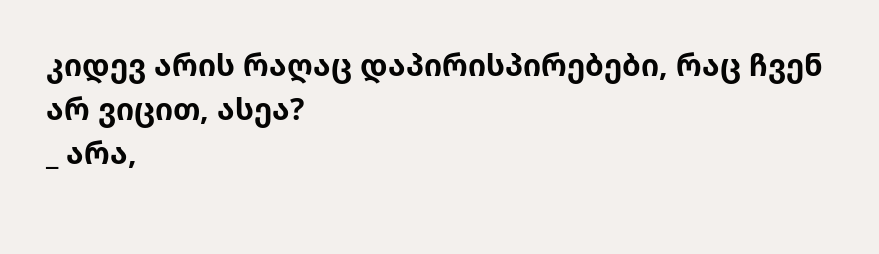კიდევ არის რაღაც დაპირისპირებები, რაც ჩვენ არ ვიცით, ასეა?
_ არა,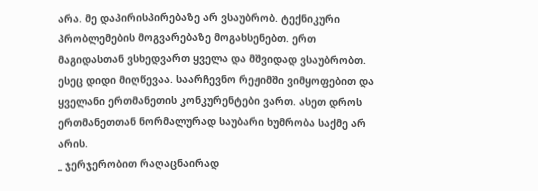არა. მე დაპირისპირებაზე არ ვსაუბრობ. ტექნიკური პრობლემების მოგვარებაზე მოგახსენებთ. ერთ მაგიდასთან ვსხედვართ ყველა და მშვიდად ვსაუბრობთ. ესეც დიდი მიღწევაა. საარჩევნო რეჟიმში ვიმყოფებით და ყველანი ერთმანეთის კონკურენტები ვართ. ასეთ დროს ერთმანეთთან ნორმალურად საუბარი ხუმრობა საქმე არ არის.
_ ჯერჯერობით რაღაცნაირად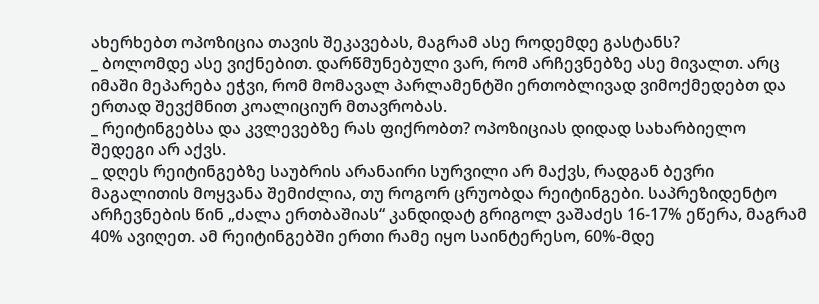ახერხებთ ოპოზიცია თავის შეკავებას, მაგრამ ასე როდემდე გასტანს?
_ ბოლომდე ასე ვიქნებით. დარწმუნებული ვარ, რომ არჩევნებზე ასე მივალთ. არც იმაში მეპარება ეჭვი, რომ მომავალ პარლამენტში ერთობლივად ვიმოქმედებთ და ერთად შევქმნით კოალიციურ მთავრობას.
_ რეიტინგებსა და კვლევებზე რას ფიქრობთ? ოპოზიციას დიდად სახარბიელო შედეგი არ აქვს.
_ დღეს რეიტინგებზე საუბრის არანაირი სურვილი არ მაქვს, რადგან ბევრი მაგალითის მოყვანა შემიძლია, თუ როგორ ცრუობდა რეიტინგები. საპრეზიდენტო არჩევნების წინ „ძალა ერთბაშიას“ კანდიდატ გრიგოლ ვაშაძეს 16-17% ეწერა, მაგრამ 40% ავიღეთ. ამ რეიტინგებში ერთი რამე იყო საინტერესო, 60%-მდე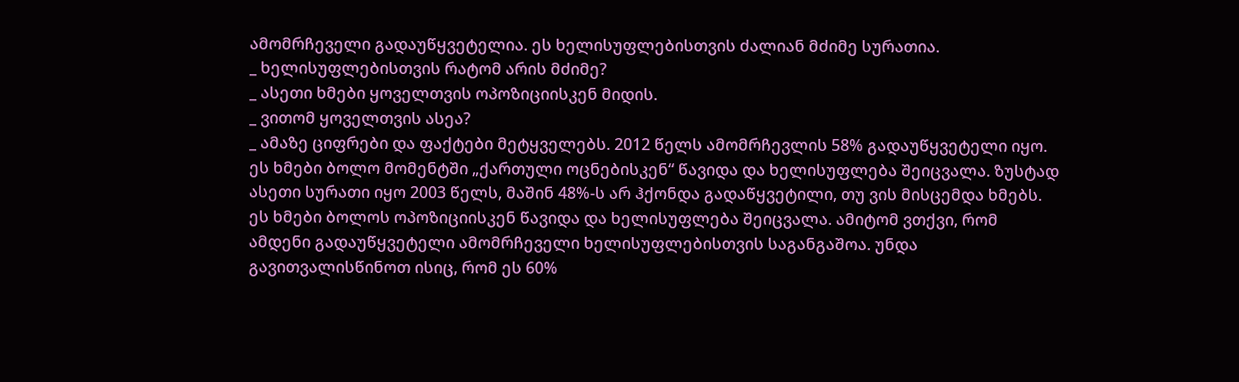ამომრჩეველი გადაუწყვეტელია. ეს ხელისუფლებისთვის ძალიან მძიმე სურათია.
_ ხელისუფლებისთვის რატომ არის მძიმე?
_ ასეთი ხმები ყოველთვის ოპოზიციისკენ მიდის.
_ ვითომ ყოველთვის ასეა?
_ ამაზე ციფრები და ფაქტები მეტყველებს. 2012 წელს ამომრჩევლის 58% გადაუწყვეტელი იყო. ეს ხმები ბოლო მომენტში „ქართული ოცნებისკენ“ წავიდა და ხელისუფლება შეიცვალა. ზუსტად ასეთი სურათი იყო 2003 წელს, მაშინ 48%-ს არ ჰქონდა გადაწყვეტილი, თუ ვის მისცემდა ხმებს. ეს ხმები ბოლოს ოპოზიციისკენ წავიდა და ხელისუფლება შეიცვალა. ამიტომ ვთქვი, რომ ამდენი გადაუწყვეტელი ამომრჩეველი ხელისუფლებისთვის საგანგაშოა. უნდა გავითვალისწინოთ ისიც, რომ ეს 60%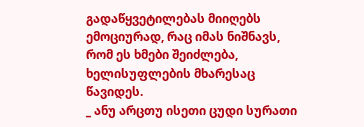გადაწყვეტილებას მიიღებს ემოციურად, რაც იმას ნიშნავს, რომ ეს ხმები შეიძლება, ხელისუფლების მხარესაც წავიდეს.
_ ანუ არცთუ ისეთი ცუდი სურათი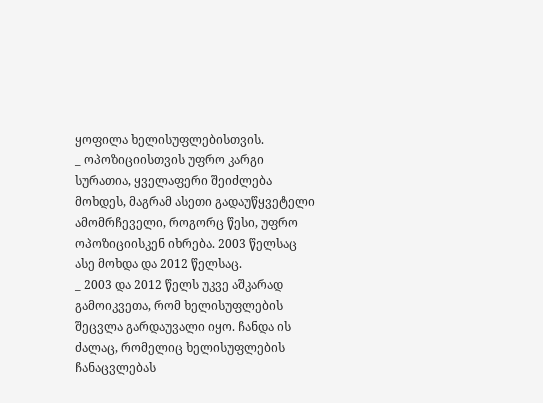ყოფილა ხელისუფლებისთვის.
_ ოპოზიციისთვის უფრო კარგი სურათია, ყველაფერი შეიძლება მოხდეს, მაგრამ ასეთი გადაუწყვეტელი ამომრჩეველი, როგორც წესი, უფრო ოპოზიციისკენ იხრება. 2003 წელსაც ასე მოხდა და 2012 წელსაც.
_ 2003 და 2012 წელს უკვე აშკარად გამოიკვეთა, რომ ხელისუფლების შეცვლა გარდაუვალი იყო. ჩანდა ის ძალაც, რომელიც ხელისუფლების ჩანაცვლებას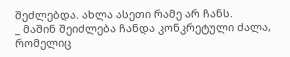შეძლებდა. ახლა ასეთი რამე არ ჩანს.
_ მაშინ შეიძლება ჩანდა კონკრეტული ძალა, რომელიც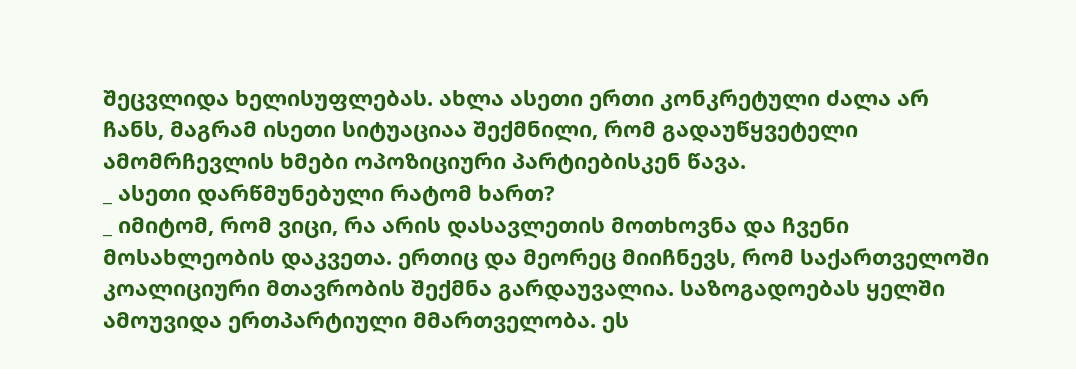შეცვლიდა ხელისუფლებას. ახლა ასეთი ერთი კონკრეტული ძალა არ ჩანს, მაგრამ ისეთი სიტუაციაა შექმნილი, რომ გადაუწყვეტელი ამომრჩევლის ხმები ოპოზიციური პარტიებისკენ წავა.
_ ასეთი დარწმუნებული რატომ ხართ?
_ იმიტომ, რომ ვიცი, რა არის დასავლეთის მოთხოვნა და ჩვენი მოსახლეობის დაკვეთა. ერთიც და მეორეც მიიჩნევს, რომ საქართველოში კოალიციური მთავრობის შექმნა გარდაუვალია. საზოგადოებას ყელში ამოუვიდა ერთპარტიული მმართველობა. ეს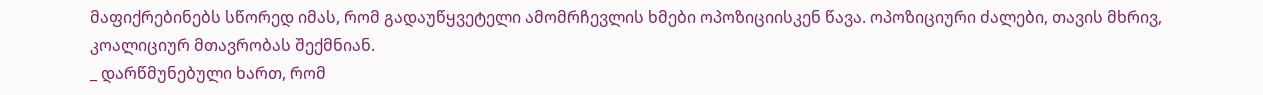მაფიქრებინებს სწორედ იმას, რომ გადაუწყვეტელი ამომრჩევლის ხმები ოპოზიციისკენ წავა. ოპოზიციური ძალები, თავის მხრივ, კოალიციურ მთავრობას შექმნიან.
_ დარწმუნებული ხართ, რომ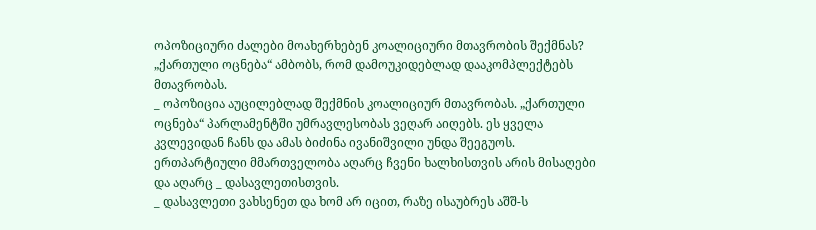ოპოზიციური ძალები მოახერხებენ კოალიციური მთავრობის შექმნას? „ქართული ოცნება“ ამბობს, რომ დამოუკიდებლად დააკომპლექტებს მთავრობას.
_ ოპოზიცია აუცილებლად შექმნის კოალიციურ მთავრობას. „ქართული ოცნება“ პარლამენტში უმრავლესობას ვეღარ აიღებს. ეს ყველა კვლევიდან ჩანს და ამას ბიძინა ივანიშვილი უნდა შეეგუოს. ერთპარტიული მმართველობა აღარც ჩვენი ხალხისთვის არის მისაღები და აღარც _ დასავლეთისთვის.
_ დასავლეთი ვახსენეთ და ხომ არ იცით, რაზე ისაუბრეს აშშ-ს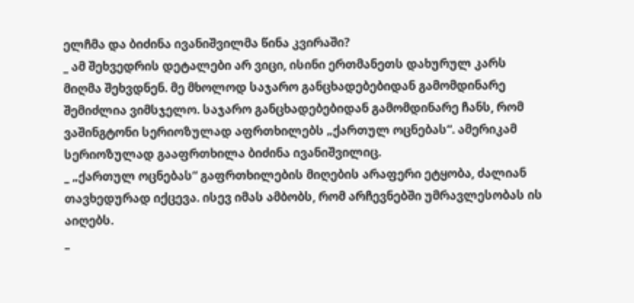ელჩმა და ბიძინა ივანიშვილმა წინა კვირაში?
_ ამ შეხვედრის დეტალები არ ვიცი, ისინი ერთმანეთს დახურულ კარს მიღმა შეხვდნენ. მე მხოლოდ საჯარო განცხადებებიდან გამომდინარე შემიძლია ვიმსჯელო. საჯარო განცხადებებიდან გამომდინარე ჩანს, რომ ვაშინგტონი სერიოზულად აფრთხილებს „ქართულ ოცნებას“. ამერიკამ სერიოზულად გააფრთხილა ბიძინა ივანიშვილიც.
_ „ქართულ ოცნებას“ გაფრთხილების მიღების არაფერი ეტყობა, ძალიან თავხედურად იქცევა. ისევ იმას ამბობს, რომ არჩევნებში უმრავლესობას ის აიღებს.
_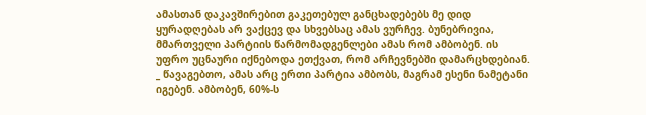ამასთან დაკავშირებით გაკეთებულ განცხადებებს მე დიდ ყურადღებას არ ვაქცევ და სხვებსაც ამას ვურჩევ. ბუნებრივია, მმართველი პარტიის წარმომადგენლები ამას რომ ამბობენ. ის უფრო უცნაური იქნებოდა ეთქვათ, რომ არჩევნებში დამარცხდებიან.
_ წავაგებთო, ამას არც ერთი პარტია ამბობს, მაგრამ ესენი ნამეტანი იგებენ. ამბობენ, 60%-ს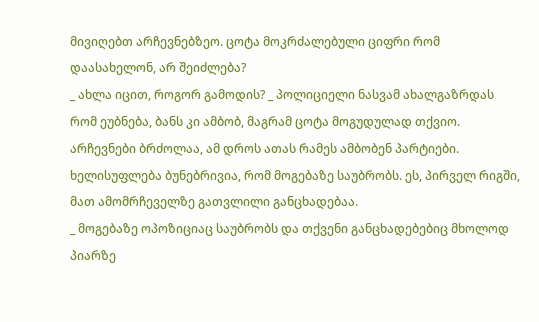მივიღებთ არჩევნებზეო. ცოტა მოკრძალებული ციფრი რომ დაასახელონ, არ შეიძლება?
_ ახლა იცით, როგორ გამოდის? _ პოლიციელი ნასვამ ახალგაზრდას რომ ეუბნება, ბანს კი ამბობ, მაგრამ ცოტა მოგუდულად თქვიო. არჩევნები ბრძოლაა, ამ დროს ათას რამეს ამბობენ პარტიები. ხელისუფლება ბუნებრივია, რომ მოგებაზე საუბრობს. ეს, პირველ რიგში, მათ ამომრჩეველზე გათვლილი განცხადებაა.
_ მოგებაზე ოპოზიციაც საუბრობს და თქვენი განცხადებებიც მხოლოდ პიარზე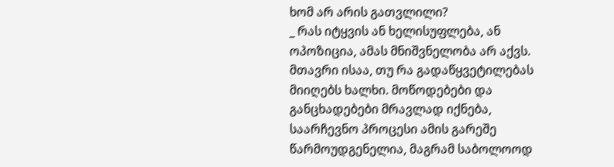ხომ არ არის გათვლილი?
_ რას იტყვის ან ხელისუფლება, ან ოპოზიცია, ამას მნიშვნელობა არ აქვს. მთავრი ისაა, თუ რა გადაწყვეტილებას მიიღებს ხალხი. მოწოდებები და განცხადებები მრავლად იქნება, საარჩევნო პროცესი ამის გარეშე წარმოუდგენელია, მაგრამ საბოლოოდ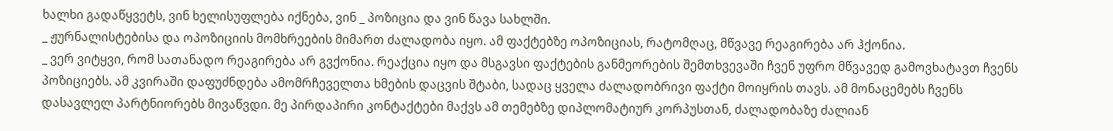ხალხი გადაწყვეტს, ვინ ხელისუფლება იქნება, ვინ _ პოზიცია და ვინ წავა სახლში.
_ ჟურნალისტებისა და ოპოზიციის მომხრეების მიმართ ძალადობა იყო. ამ ფაქტებზე ოპოზიციას, რატომღაც, მწვავე რეაგირება არ ჰქონია.
_ ვერ ვიტყვი, რომ სათანადო რეაგირება არ გვქონია. რეაქცია იყო და მსგავსი ფაქტების განმეორების შემთხვევაში ჩვენ უფრო მწვავედ გამოვხატავთ ჩვენს პოზიციებს. ამ კვირაში დაფუძნდება ამომრჩეველთა ხმების დაცვის შტაბი, სადაც ყველა ძალადობრივი ფაქტი მოიყრის თავს. ამ მონაცემებს ჩვენს დასავლელ პარტნიორებს მივაწვდი. მე პირდაპირი კონტაქტები მაქვს ამ თემებზე დიპლომატიურ კორპუსთან, ძალადობაზე ძალიან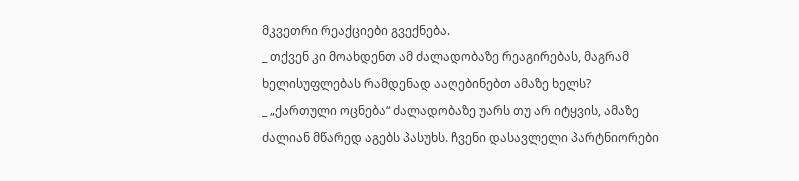მკვეთრი რეაქციები გვექნება.
_ თქვენ კი მოახდენთ ამ ძალადობაზე რეაგირებას, მაგრამ ხელისუფლებას რამდენად ააღებინებთ ამაზე ხელს?
_ „ქართული ოცნება“ ძალადობაზე უარს თუ არ იტყვის, ამაზე ძალიან მწარედ აგებს პასუხს. ჩვენი დასავლელი პარტნიორები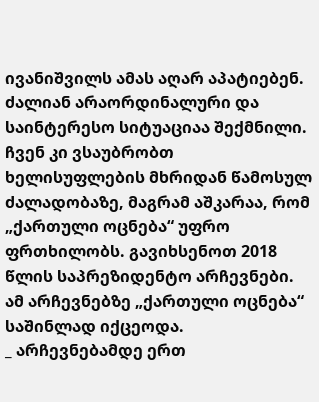ივანიშვილს ამას აღარ აპატიებენ. ძალიან არაორდინალური და საინტერესო სიტუაციაა შექმნილი. ჩვენ კი ვსაუბრობთ ხელისუფლების მხრიდან წამოსულ ძალადობაზე, მაგრამ აშკარაა, რომ „ქართული ოცნება“ უფრო ფრთხილობს. გავიხსენოთ 2018 წლის საპრეზიდენტო არჩევნები. ამ არჩევნებზე „ქართული ოცნება“ საშინლად იქცეოდა.
_ არჩევნებამდე ერთ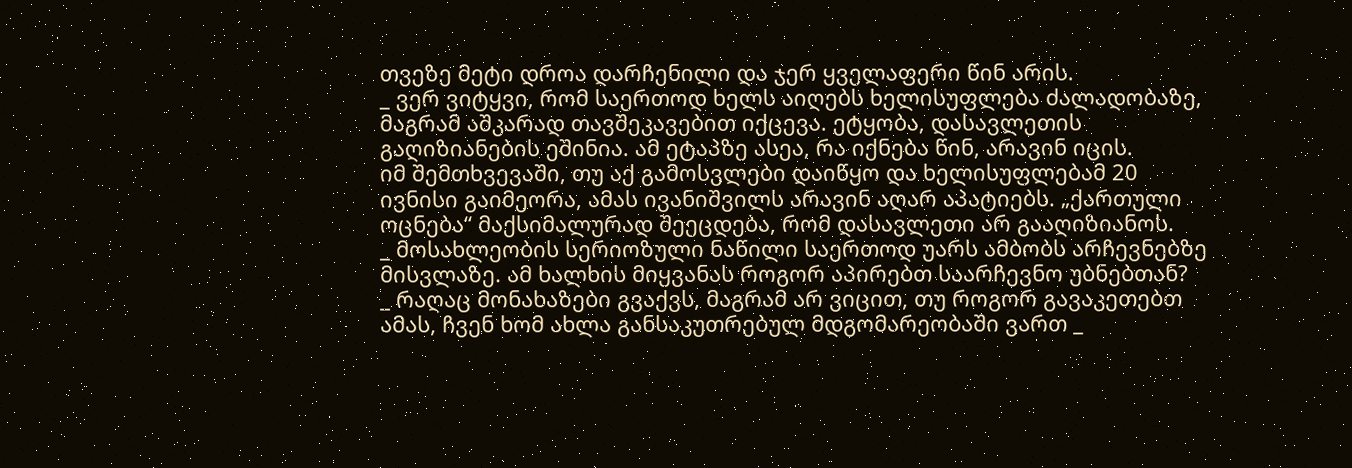თვეზე მეტი დროა დარჩენილი და ჯერ ყველაფერი წინ არის.
_ ვერ ვიტყვი, რომ საერთოდ ხელს აიღებს ხელისუფლება ძალადობაზე, მაგრამ აშკარად თავშეკავებით იქცევა. ეტყობა, დასავლეთის გაღიზიანების ეშინია. ამ ეტაპზე ასეა, რა იქნება წინ, არავინ იცის.
იმ შემთხვევაში, თუ აქ გამოსვლები დაიწყო და ხელისუფლებამ 20 ივნისი გაიმეორა, ამას ივანიშვილს არავინ აღარ აპატიებს. „ქართული ოცნება“ მაქსიმალურად შეეცდება, რომ დასავლეთი არ გააღიზიანოს.
_ მოსახლეობის სერიოზული ნაწილი საერთოდ უარს ამბობს არჩევნებზე მისვლაზე. ამ ხალხის მიყვანას როგორ აპირებთ საარჩევნო უბნებთან?
_ რაღაც მონახაზები გვაქვს, მაგრამ არ ვიცით, თუ როგორ გავაკეთებთ ამას, ჩვენ ხომ ახლა განსაკუთრებულ მდგომარეობაში ვართ _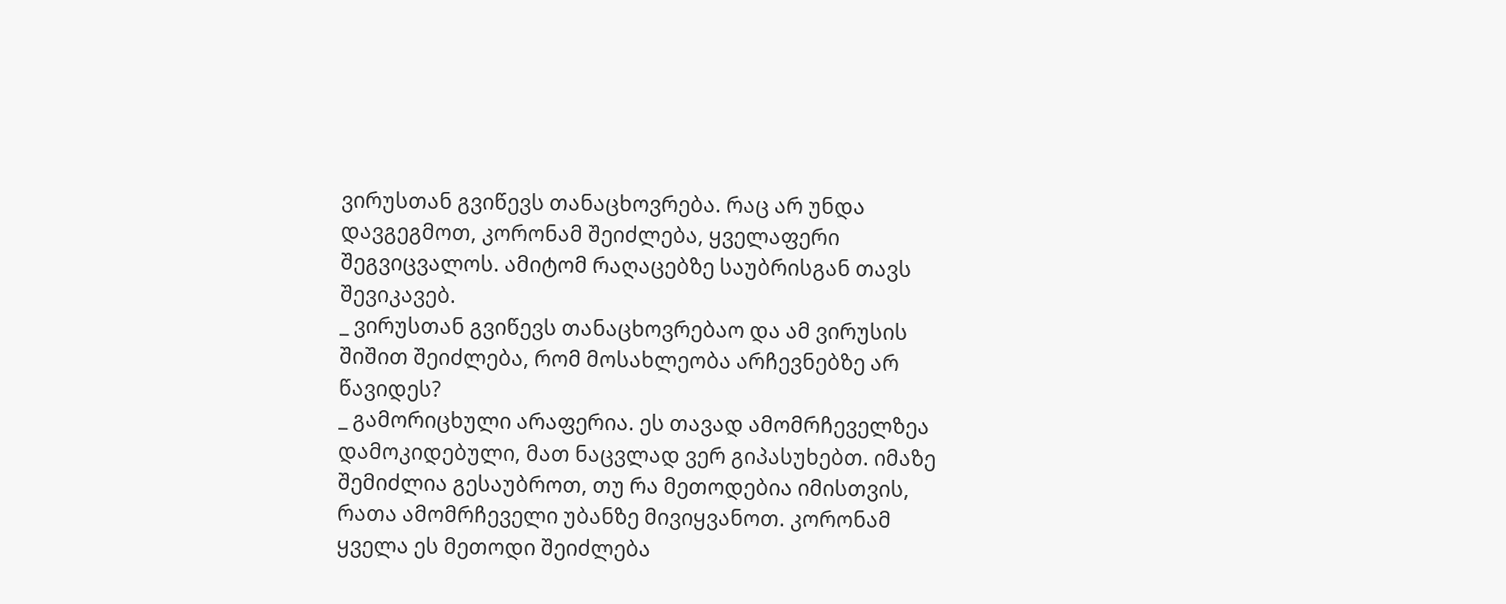ვირუსთან გვიწევს თანაცხოვრება. რაც არ უნდა დავგეგმოთ, კორონამ შეიძლება, ყველაფერი შეგვიცვალოს. ამიტომ რაღაცებზე საუბრისგან თავს შევიკავებ.
_ ვირუსთან გვიწევს თანაცხოვრებაო და ამ ვირუსის შიშით შეიძლება, რომ მოსახლეობა არჩევნებზე არ წავიდეს?
_ გამორიცხული არაფერია. ეს თავად ამომრჩეველზეა დამოკიდებული, მათ ნაცვლად ვერ გიპასუხებთ. იმაზე შემიძლია გესაუბროთ, თუ რა მეთოდებია იმისთვის, რათა ამომრჩეველი უბანზე მივიყვანოთ. კორონამ ყველა ეს მეთოდი შეიძლება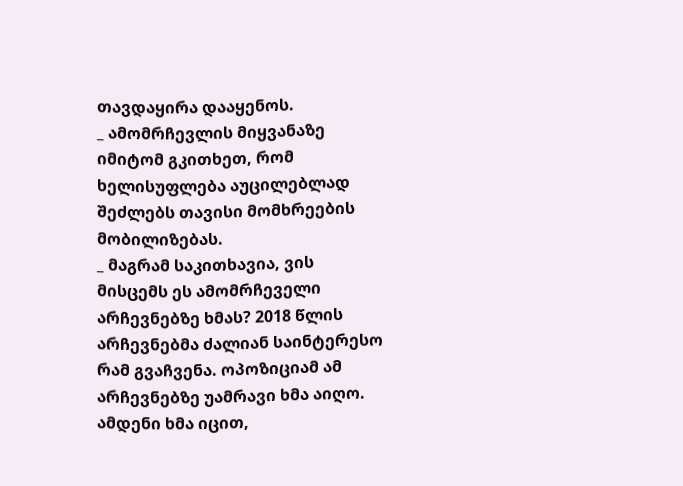თავდაყირა დააყენოს.
_ ამომრჩევლის მიყვანაზე იმიტომ გკითხეთ, რომ ხელისუფლება აუცილებლად შეძლებს თავისი მომხრეების მობილიზებას.
_ მაგრამ საკითხავია, ვის მისცემს ეს ამომრჩეველი არჩევნებზე ხმას? 2018 წლის არჩევნებმა ძალიან საინტერესო რამ გვაჩვენა. ოპოზიციამ ამ არჩევნებზე უამრავი ხმა აიღო. ამდენი ხმა იცით,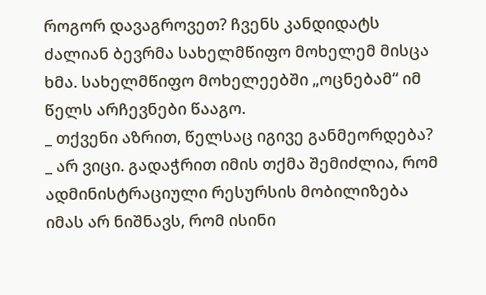როგორ დავაგროვეთ? ჩვენს კანდიდატს ძალიან ბევრმა სახელმწიფო მოხელემ მისცა ხმა. სახელმწიფო მოხელეებში „ოცნებამ“ იმ წელს არჩევნები წააგო.
_ თქვენი აზრით, წელსაც იგივე განმეორდება?
_ არ ვიცი. გადაჭრით იმის თქმა შემიძლია, რომ ადმინისტრაციული რესურსის მობილიზება იმას არ ნიშნავს, რომ ისინი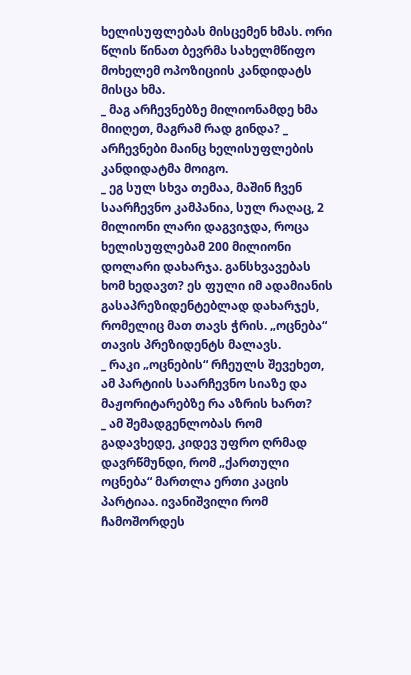ხელისუფლებას მისცემენ ხმას. ორი წლის წინათ ბევრმა სახელმწიფო მოხელემ ოპოზიციის კანდიდატს მისცა ხმა.
_ მაგ არჩევნებზე მილიონამდე ხმა მიიღეთ, მაგრამ რად გინდა? _ არჩევნები მაინც ხელისუფლების კანდიდატმა მოიგო.
_ ეგ სულ სხვა თემაა, მაშინ ჩვენ საარჩევნო კამპანია, სულ რაღაც, 2 მილიონი ლარი დაგვიჯდა, როცა ხელისუფლებამ 200 მილიონი დოლარი დახარჯა. განსხვავებას ხომ ხედავთ? ეს ფული იმ ადამიანის გასაპრეზიდენტებლად დახარჯეს, რომელიც მათ თავს ჭრის. „ოცნება“ თავის პრეზიდენტს მალავს.
_ რაკი „ოცნების“ რჩეულს შევეხეთ, ამ პარტიის საარჩევნო სიაზე და მაჟორიტარებზე რა აზრის ხართ?
_ ამ შემადგენლობას რომ გადავხედე, კიდევ უფრო ღრმად დავრწმუნდი, რომ „ქართული ოცნება“ მართლა ერთი კაცის პარტიაა. ივანიშვილი რომ ჩამოშორდეს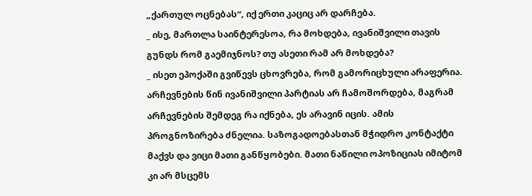„ქართულ ოცნებას“, იქ ერთი კაციც არ დარჩება.
_ ისე, მართლა საინტერესოა, რა მოხდება, ივანიშვილი თავის გუნდს რომ გაემიჯნოს? თუ ასეთი რამ არ მოხდება?
_ ისეთ ეპოქაში გვიწევს ცხოვრება, რომ გამორიცხული არაფერია. არჩევნების წინ ივანიშვილი პარტიას არ ჩამოშორდება, მაგრამ არჩევნების შემდეგ რა იქნება, ეს არავინ იცის. ამის პროგნოზირება ძნელია. საზოგადოებასთან მჭიდრო კონტაქტი მაქვს და ვიცი მათი განწყობები. მათი ნაწილი ოპოზიციას იმიტომ კი არ მსცემს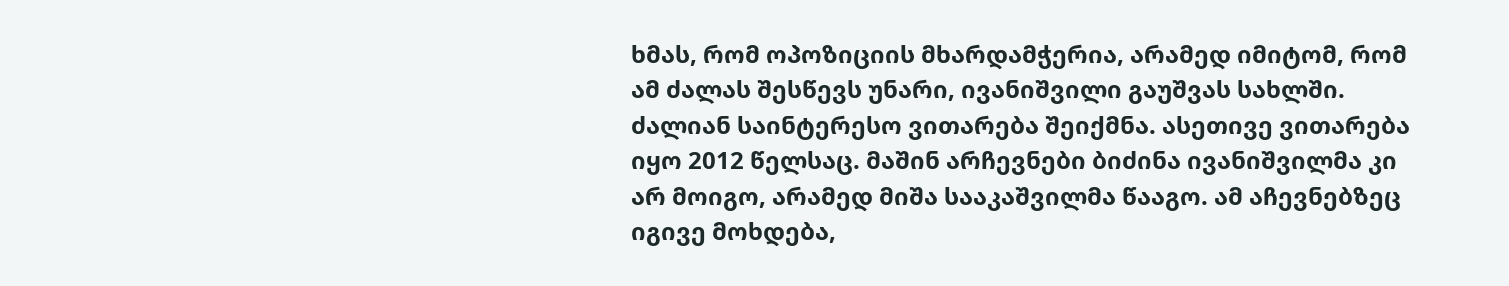ხმას, რომ ოპოზიციის მხარდამჭერია, არამედ იმიტომ, რომ ამ ძალას შესწევს უნარი, ივანიშვილი გაუშვას სახლში. ძალიან საინტერესო ვითარება შეიქმნა. ასეთივე ვითარება იყო 2012 წელსაც. მაშინ არჩევნები ბიძინა ივანიშვილმა კი არ მოიგო, არამედ მიშა სააკაშვილმა წააგო. ამ აჩევნებზეც იგივე მოხდება,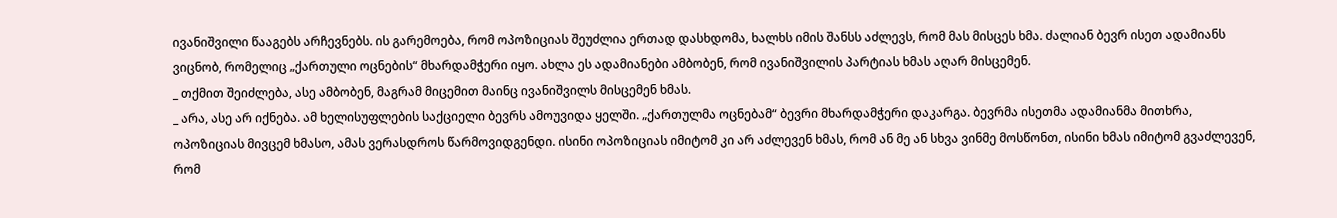ივანიშვილი წააგებს არჩევნებს. ის გარემოება, რომ ოპოზიციას შეუძლია ერთად დასხდომა, ხალხს იმის შანსს აძლევს, რომ მას მისცეს ხმა. ძალიან ბევრ ისეთ ადამიანს ვიცნობ, რომელიც „ქართული ოცნების“ მხარდამჭერი იყო. ახლა ეს ადამიანები ამბობენ, რომ ივანიშვილის პარტიას ხმას აღარ მისცემენ.
_ თქმით შეიძლება, ასე ამბობენ, მაგრამ მიცემით მაინც ივანიშვილს მისცემენ ხმას.
_ არა, ასე არ იქნება. ამ ხელისუფლების საქციელი ბევრს ამოუვიდა ყელში. „ქართულმა ოცნებამ“ ბევრი მხარდამჭერი დაკარგა. ბევრმა ისეთმა ადამიანმა მითხრა, ოპოზიციას მივცემ ხმასო, ამას ვერასდროს წარმოვიდგენდი. ისინი ოპოზიციას იმიტომ კი არ აძლევენ ხმას, რომ ან მე ან სხვა ვინმე მოსწონთ, ისინი ხმას იმიტომ გვაძლევენ, რომ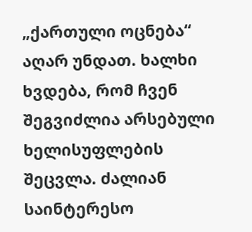„ქართული ოცნება“ აღარ უნდათ. ხალხი ხვდება, რომ ჩვენ შეგვიძლია არსებული ხელისუფლების შეცვლა. ძალიან საინტერესო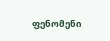ფენომენი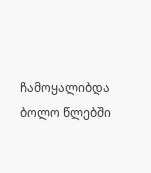ჩამოყალიბდა ბოლო წლებში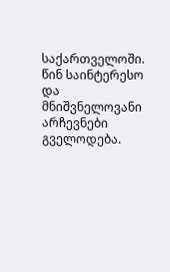საქართველოში. წინ საინტერესო და მნიშვნელოვანი არჩევნები გველოდება.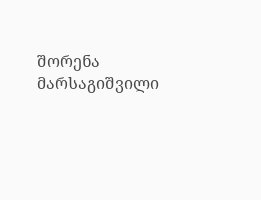შორენა მარსაგიშვილი